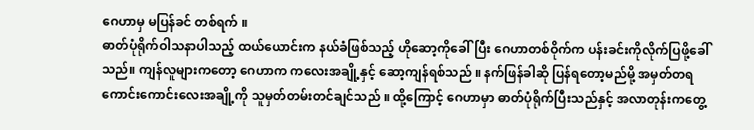ဂေဟာမှ မပြန်ခင် တစ်ရက် ။
ဓာတ်ပုံရိုက်ဝါသနာပါသည့် ထယ်ယောင်းက နယ်ခံဖြစ်သည့် ဟိုဆော့ကိုခေါ်ပြီး ဂေဟာတစ်ဝိုက်က ပန်းခင်းကိုလိုက်ပြဖို့ခေါ်သည်။ ကျန်လူများကတော့ ဂေဟာက ကလေးအချို့နှင့် ဆော့ကျန်ရစ်သည် ။ နက်ဖြန်ခါဆို ပြန်ရတော့မည်မို့ အမှတ်တရကောင်းကောင်းလေးအချို့ကို သူမှတ်တမ်းတင်ချင်သည် ။ ထို့ကြောင့် ဂေဟာမှာ ဓာတ်ပုံရိုက်ပြီးသည်နှင့် အလာတုန်းကတွေ့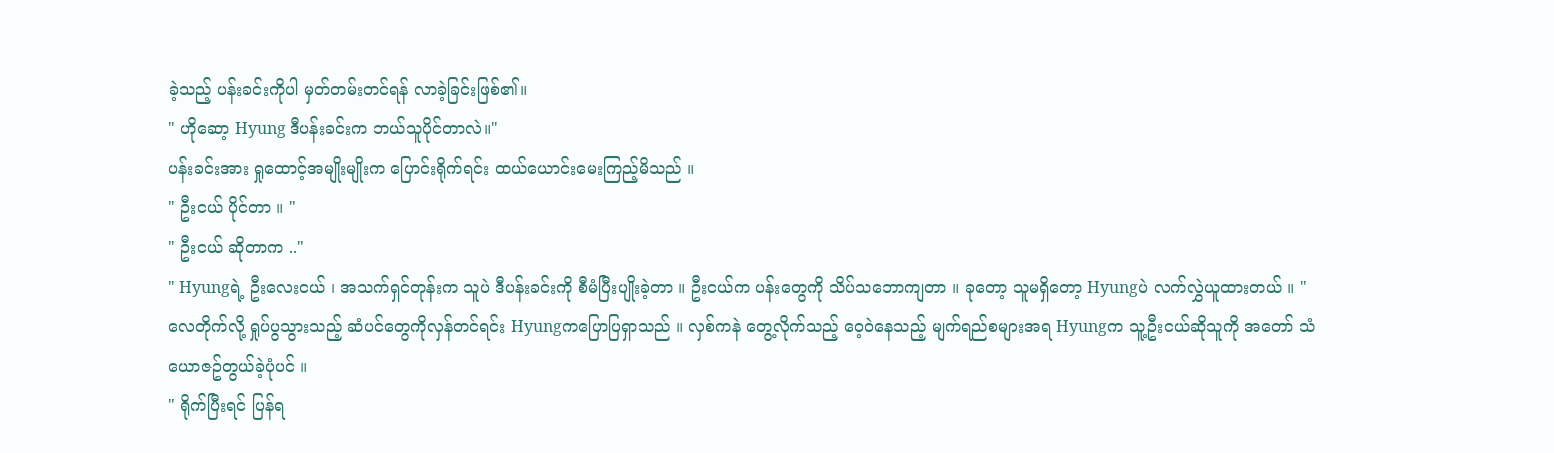ခဲ့သည့် ပန်းခင်းကိုပါ မှတ်တမ်းတင်ရန် လာခဲ့ခြင်းဖြစ်၏။
" ဟိုဆော့ Hyung ဒီပန်းခင်းက ဘယ်သူပိုင်တာလဲ။"
ပန်းခင်းအား ရှုထောင့်အမျိုးမျိုးက ပြောင်းရိုက်ရင်း ထယ်ယောင်းမေးကြည့်မိသည် ။
" ဦးငယ် ပိုင်တာ ။ "
" ဦးငယ် ဆိုတာက .."
" Hyungရဲ့ ဦးလေးငယ် ၊ အသက်ရှင်တုန်းက သူပဲ ဒီပန်းခင်းကို စီမံပြီးပျိုးခဲ့တာ ။ ဦးငယ်က ပန်းတွေကို သိပ်သဘောကျတာ ။ ခုတော့ သူမရှိတော့ Hyungပဲ လက်လွှဲယူထားတယ် ။ "
လေတိုက်လို့ ရှုပ်ပွသွားသည့် ဆံပင်တွေကိုလှန်တင်ရင်း Hyungကပြောပြရှာသည် ။ လှစ်ကနဲ တွေ့လိုက်သည့် ဝေ့ဝဲနေသည့် မျက်ရည်စများအရ Hyungက သူ့ဦးငယ်ဆိုသူကို အတော် သံယောဇဥ်တွယ်ခဲ့ပုံပင် ။
" ရိုက်ပြီးရင် ပြန်ရ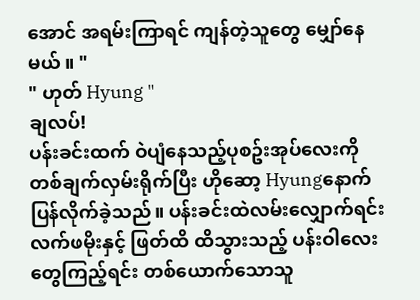အောင် အရမ်းကြာရင် ကျန်တဲ့သူတွေ မျှော်နေမယ် ။ "
" ဟုတ် Hyung "
ချလပ်!
ပန်းခင်းထက် ဝဲပျံနေသည့်ပုစဥ်းအုပ်လေးကို တစ်ချက်လှမ်းရိုက်ပြီး ဟိုဆော့ Hyungနောက် ပြန်လိုက်ခဲ့သည်။ ပန်းခင်းထဲလမ်းလျှောက်ရင်း လက်ဖမိုးနှင့် ဖြတ်ထိ ထိသွားသည့် ပန်းဝါလေးတွေကြည့်ရင်း တစ်ယောက်သောသူ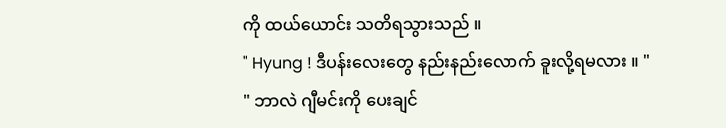ကို ထယ်ယောင်း သတိရသွားသည် ။
" Hyung ! ဒီပန်းလေးတွေ နည်းနည်းလောက် ခူးလို့ရမလား ။ "
" ဘာလဲ ဂျီမင်းကို ပေးချင်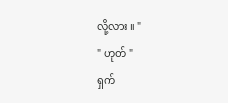လို့လား ။ "
" ဟုတ် "
ရှက်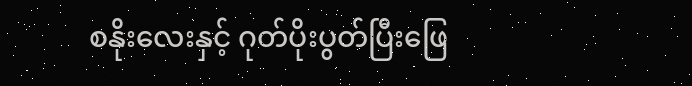စနိုးလေးနှင့် ဂုတ်ပိုးပွတ်ပြီးဖြေ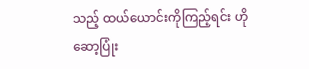သည့် ထယ်ယောင်းကိုကြည့်ရင်း ဟိုဆော့ပြုံး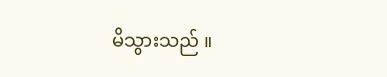မိသွားသည် ။